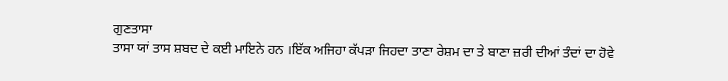ਗੁਣਤਾਸਾ
ਤਾਸਾ ਯਾਂ ਤਾਸ ਸ਼ਬਦ ਦੇ ਕਈ ਮਾਇਨੇ ਹਨ ।ਇੱਕ ਅਜਿਹਾ ਕੱਪੜਾ ਜਿਹਦਾ ਤਾਣਾ ਰੇਸ਼ਮ ਦਾ ਤੇ ਬਾਣਾ ਜ਼ਰੀ ਦੀਆਂ ਤੰਦਾਂ ਦਾ ਹੋਵੇ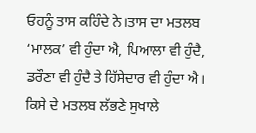ਓਹਨੂੰ ਤਾਸ ਕਹਿੰਦੇ ਨੇ।ਤਾਸ ਦਾ ਮਤਲਬ ‘ਮਾਲਕ’ ਵੀ ਹੁੰਦਾ ਐ, ਪਿਆਲਾ ਵੀ ਹੁੰਦੈ, ਡਰੌਣਾ ਵੀ ਹੁੰਦੈ ਤੇ ਹਿੱਸੇਦਾਰ ਵੀ ਹੁੰਦਾ ਐ। ਕਿਸੇ ਦੇ ਮਤਲਬ ਲੱਭਣੇ ਸੁਖਾਲੇ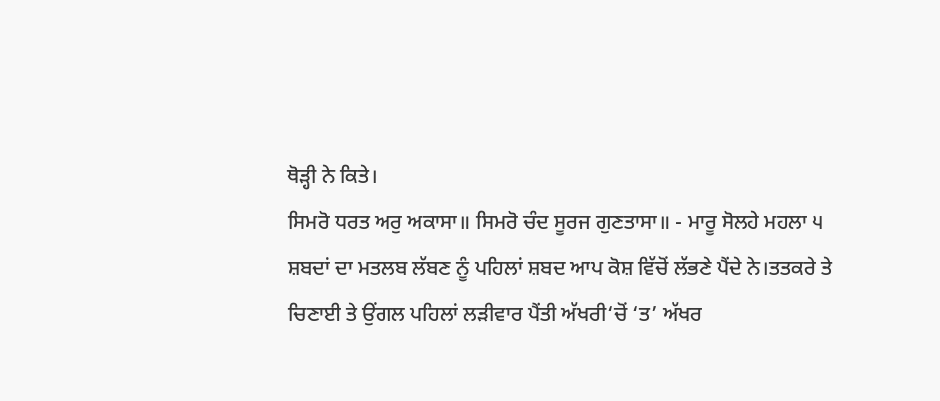ਥੋੜ੍ਹੀ ਨੇ ਕਿਤੇ।
ਸਿਮਰੋ ਧਰਤ ਅਰੁ ਅਕਾਸਾ॥ ਸਿਮਰੋ ਚੰਦ ਸੂਰਜ ਗੁਣਤਾਸਾ॥ - ਮਾਰੂ ਸੋਲਹੇ ਮਹਲਾ ੫
ਸ਼ਬਦਾਂ ਦਾ ਮਤਲਬ ਲੱਬਣ ਨੂੰ ਪਹਿਲਾਂ ਸ਼ਬਦ ਆਪ ਕੋਸ਼ ਵਿੱਚੋਂ ਲੱਭਣੇ ਪੈਂਦੇ ਨੇ।ਤਤਕਰੇ ਤੇ ਚਿਣਾਈ ਤੇ ਉਂਗਲ ਪਹਿਲਾਂ ਲੜੀਵਾਰ ਪੈਂਤੀ ਅੱਖਰੀ‘ਚੋਂ ‘ਤ’ ਅੱਖਰ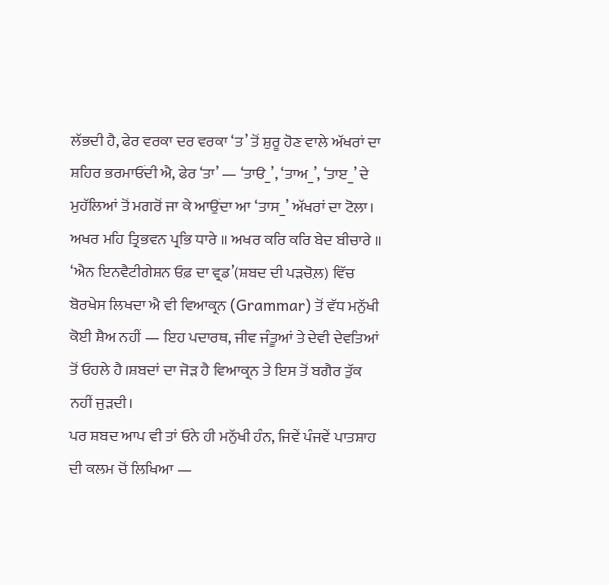ਲੱਭਦੀ ਹੈ, ਫੇਰ ਵਰਕਾ ਦਰ ਵਰਕਾ ‘ਤ’ ਤੋਂ ਸ਼ੁਰੂ ਹੋਣ ਵਾਲੇ ਅੱਖਰਾਂ ਦਾ ਸ਼ਹਿਰ ਭਰਮਾਓਂਦੀ ਐ, ਫੇਰ ‘ਤਾ’ — ‘ਤਾੳ_’, ‘ਤਾਅ_’, ‘ਤਾੲ_’ ਦੇ ਮੁਹੱਲਿਆਂ ਤੋਂ ਮਗਰੋਂ ਜਾ ਕੇ ਆਉਂਦਾ ਆ ‘ਤਾਸ_’ ਅੱਖਰਾਂ ਦਾ ਟੋਲਾ।
ਅਖਰ ਮਹਿ ਤ੍ਰਿਭਵਨ ਪ੍ਰਭਿ ਧਾਰੇ ॥ ਅਖਰ ਕਰਿ ਕਰਿ ਬੇਦ ਬੀਚਾਰੇ ॥
‘ਐਨ ਇਨਵੈਟੀਗੇਸ਼ਨ ਓਫ਼ ਦਾ ਵ੍ਰਡ’(ਸ਼ਬਦ ਦੀ ਪੜਚੋਲ਼) ਵਿੱਚ ਬੋਰਖੇਸ ਲਿਖਦਾ ਐ ਵੀ ਵਿਆਕ੍ਰਨ (Grammar) ਤੋਂ ਵੱਧ ਮਨੁੱਖੀ ਕੋਈ ਸ਼ੈਅ ਨਹੀਂ — ਇਹ ਪਦਾਰਥ, ਜੀਵ ਜੰਤੂਆਂ ਤੇ ਦੇਵੀ ਦੇਵਤਿਆਂ ਤੋਂ ਓਹਲੇ ਹੈ।ਸ਼ਬਦਾਂ ਦਾ ਜੋੜ ਹੈ ਵਿਆਕ੍ਰਨ ਤੇ ਇਸ ਤੋਂ ਬਗੈਰ ਤੁੱਕ ਨਹੀਂ ਜੁੜਦੀ।
ਪਰ ਸ਼ਬਦ ਆਪ ਵੀ ਤਾਂ ਓਨੇ ਹੀ ਮਨੁੱਖੀ ਹੰਨ, ਜਿਵੇਂ ਪੰਜਵੇਂ ਪਾਤਸ਼ਾਹ ਦੀ ਕਲਮ ਚੋਂ ਲਿਖਿਆ —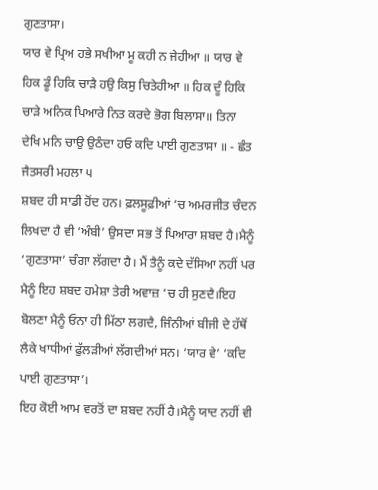ਗੁਣਤਾਸਾ।
ਯਾਰ ਵੇ ਪ੍ਰਿਅ ਹਭੇ ਸਖੀਆ ਮੂ ਕਹੀ ਨ ਜੇਹੀਆ ॥ ਯਾਰ ਵੇ ਹਿਕ ਡੂੰ ਹਿਕਿ ਚਾੜੈ ਹਉ ਕਿਸੁ ਚਿਤੇਹੀਆ ॥ ਹਿਕ ਦੂੰ ਹਿਕਿ ਚਾੜੇ ਅਨਿਕ ਪਿਆਰੇ ਨਿਤ ਕਰਦੇ ਭੋਗ ਬਿਲਾਸਾ॥ ਤਿਨਾ ਦੇਖਿ ਮਨਿ ਚਾਉ ਉਠੰਦਾ ਹਓ ਕਦਿ ਪਾਈ ਗੁਣਤਾਸਾ ॥ - ਛੰਤ ਜੈਤਸਰੀ ਮਹਲਾ ੫
ਸ਼ਬਦ ਹੀ ਸਾਡੀ ਹੋਂਦ ਹਨ। ਫ਼ਲਸੂਫ਼ੀਆਂ ‘ਚ ਅਮਰਜੀਤ ਚੰਦਨ ਲਿਖਦਾ ਹੈ ਵੀ ‘ਅੰਬੀ’ ਉਸਦਾ ਸਭ ਤੋਂ ਪਿਆਰਾ ਸ਼ਬਦ ਹੈ।ਮੈਨੂੰ ‘ਗੁਣਤਾਸਾ’ ਚੰਗਾ ਲੱਗਦਾ ਹੈ। ਮੈਂ ਤੈਨੂੰ ਕਦੇ ਦੱਸਿਆ ਨਹੀਂ ਪਰ ਮੈਨੂੰ ਇਹ ਸ਼ਬਦ ਹਮੇਸ਼ਾ ਤੇਰੀ ਅਵਾਜ਼ ‘ਚ ਹੀ ਸੁਣਦੈ।ਇਹ ਬੋਲਣਾ ਮੈਨੂੰ ਓਨਾ ਹੀ ਮਿੱਠਾ ਲਗਦੈ, ਜਿੰਨੀਆਂ ਬੀਜੀ ਦੇ ਹੱਥੋਂ ਲੈਕੇ ਖਾਧੀਆਂ ਫੁੱਲੜੀਆਂ ਲੱਗਦੀਆਂ ਸਨ। ‘ਯਾਰ ਵੇ’ ‘ਕਦਿ ਪਾਈ ਗੁਣਤਾਸਾ’।
ਇਹ ਕੋਈ ਆਮ ਵਰਤੋਂ ਦਾ ਸ਼ਬਦ ਨਹੀਂ ਹੈ।ਮੈਨੂੰ ਯਾਦ ਨਹੀਂ ਵੀ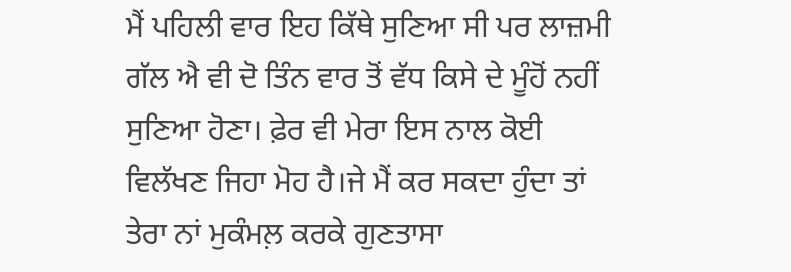ਮੈਂ ਪਹਿਲੀ ਵਾਰ ਇਹ ਕਿੱਥੇ ਸੁਣਿਆ ਸੀ ਪਰ ਲਾਜ਼ਮੀ ਗੱਲ ਐ ਵੀ ਦੋ ਤਿੰਨ ਵਾਰ ਤੋਂ ਵੱਧ ਕਿਸੇ ਦੇ ਮੂੰਹੋਂ ਨਹੀਂ ਸੁਣਿਆ ਹੋਣਾ। ਫ਼ੇਰ ਵੀ ਮੇਰਾ ਇਸ ਨਾਲ ਕੋਈ ਵਿਲੱਖਣ ਜਿਹਾ ਮੋਹ ਹੈ।ਜੇ ਮੈਂ ਕਰ ਸਕਦਾ ਹੁੰਦਾ ਤਾਂ ਤੇਰਾ ਨਾਂ ਮੁਕੰਮਲ਼ ਕਰਕੇ ਗੁਣਤਾਸਾ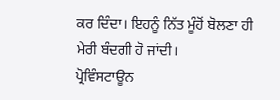ਕਰ ਦਿੰਦਾ। ਇਹਨੂੰ ਨਿੱਤ ਮੂੰਹੋਂ ਬੋਲਣਾ ਹੀ ਮੇਰੀ ਬੰਦਗੀ ਹੋ ਜਾਂਦੀ।
ਪ੍ਰੋਵਿੰਸਟਾਊਨ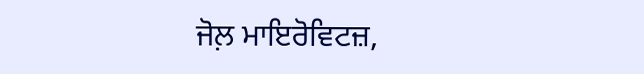ਜੋਲ਼ ਮਾਇਰੋਵਿਟਜ਼,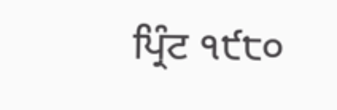ਪ੍ਰਿੰਟ ੧੯੮੦